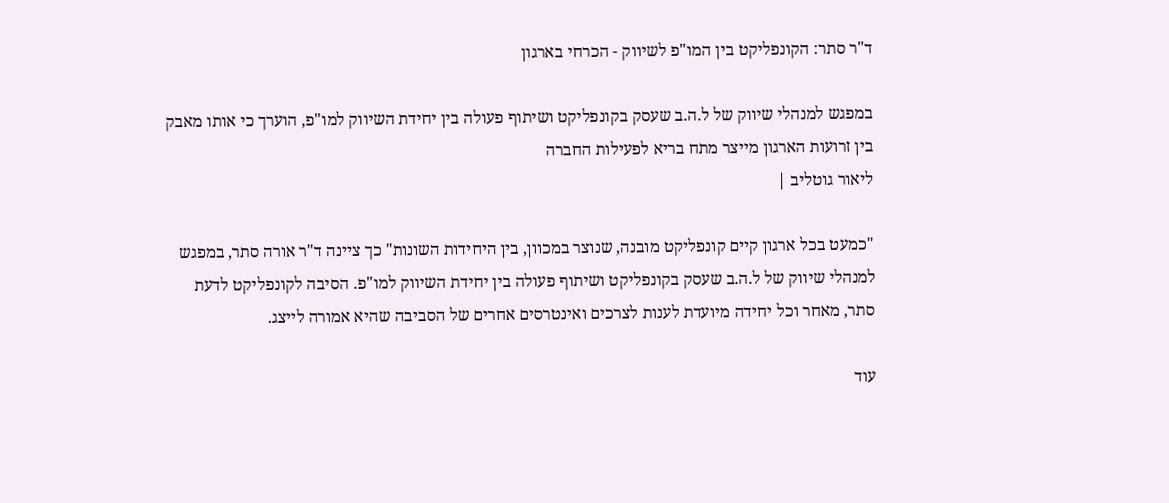ד"ר סתר: הקונפליקט בין המו"פ לשיווק - הכרחי בארגון

במפגש למנהלי שיווק של ל.ה.ב שעסק בקונפליקט ושיתוף פעולה בין יחידת השיווק למו"פ, הוערך כי אותו מאבק בין זרועות הארגון מייצר מתח בריא לפעילות החברה
ליאור גוטליב |

"כמעט בכל ארגון קיים קונפליקט מובנה, שנוצר במכוון, בין היחידות השונות" כך ציינה ד"ר אורה סתר, במפגש למנהלי שיווק של ל.ה.ב שעסק בקונפליקט ושיתוף פעולה בין יחידת השיווק למו"פ. הסיבה לקונפליקט לדעת סתר, מאחר וכל יחידה מיועדת לענות לצרכים ואינטרסים אחרים של הסביבה שהיא אמורה לייצג.

עוד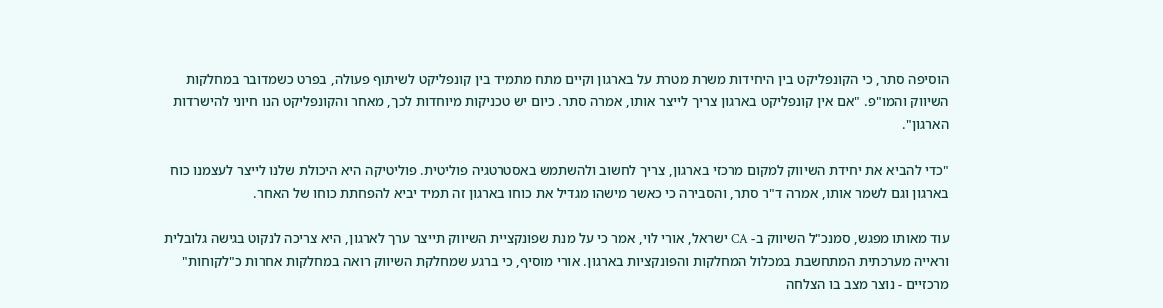הוסיפה סתר, כי הקונפליקט בין היחידות משרת מטרת על בארגון וקיים מתח מתמיד בין קונפליקט לשיתוף פעולה, בפרט כשמדובר במחלקות השיווק והמו"פ. "אם אין קונפליקט בארגון צריך לייצר אותו, אמרה סתר. כיום יש טכניקות מיוחדות לכך, מאחר והקונפליקט הנו חיוני להישרדות הארגון".

"כדי להביא את יחידת השיווק למקום מרכזי בארגון, צריך לחשוב ולהשתמש באסטרטגיה פוליטית. פוליטיקה היא היכולת שלנו לייצר לעצמנו כוח בארגון וגם לשמר אותו, אמרה ד"ר סתר, והסבירה כי כאשר מישהו מגדיל את כוחו בארגון זה תמיד יביא להפחתת כוחו של האחר.

עוד מאותו מפגש, סמנכ"ל השיווק ב- CA ישראל, אורי לוי, אמר כי על מנת שפונקציית השיווק תייצר ערך לארגון, היא צריכה לנקוט בגישה גלובלית וראייה מערכתית המתחשבת במכלול המחלקות והפונקציות בארגון. אורי מוסיף, כי ברגע שמחלקת השיווק רואה במחלקות אחרות כ"לקוחות" מרכזיים - נוצר מצב בו הצלחה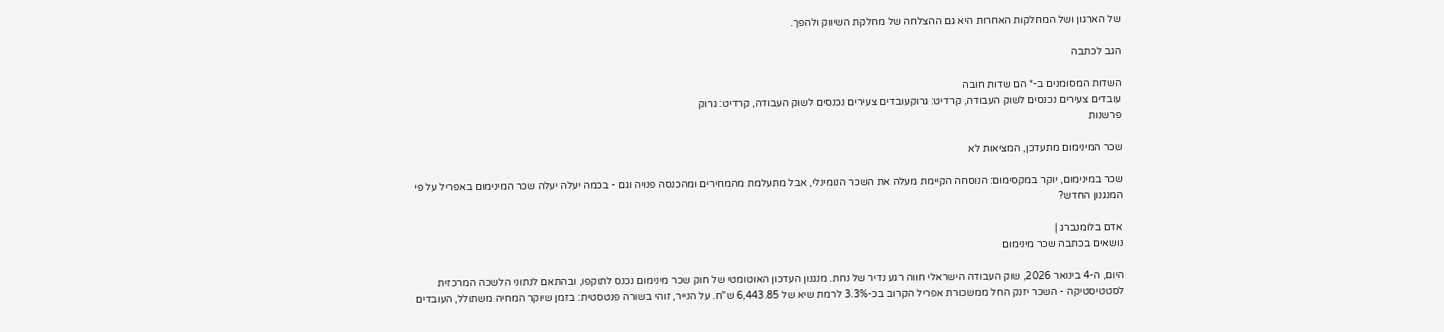של הארגון ושל המחלקות האחרות היא גם ההצלחה של מחלקת השיווק ולהפך.

הגב לכתבה

השדות המסומנים ב-* הם שדות חובה
עובדים צעירים נכנסים לשוק העבודה, קרדיט: גרוקעובדים צעירים נכנסים לשוק העבודה, קרדיט: גרוק
פרשנות

שכר המינימום מתעדכן, המציאות לא

שכר במינימום, יוקר במקסימום: הנוסחה הקיימת מעלה את השכר הנומינלי, אבל מתעלמת מהמחירים ומהכנסה פנויה וגם - בכמה יעלה יעלה שכר המינימום באפריל על פי המנגנון החדש?

אדם בלומנברג |
נושאים בכתבה שכר מינימום

היום, ה-4 בינואר 2026, שוק העבודה הישראלי חווה רגע נדיר של נחת. מנגנון העדכון האוטומטי של חוק שכר מינימום נכנס לתוקפו, ובהתאם לנתוני הלשכה המרכזית לסטטיסטיקה - השכר יזנק החל ממשכורת אפריל הקרוב בכ-3.3% לרמת שיא של 6,443.85 ש"ח. על הנייר, זוהי בשורה פנטסטית: בזמן שיוקר המחיה משתולל, העובדים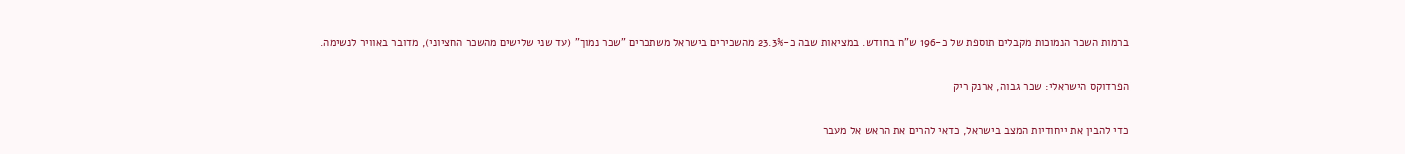ברמות השכר הנמוכות מקבלים תוספת של כ-196 ש"ח בחודש. במציאות שבה כ-23.3% מהשכירים בישראל משתכרים "שכר נמוך" (עד שני שלישים מהשכר החציוני), מדובר באוויר לנשימה.

הפרדוקס הישראלי: שכר גבוה, ארנק ריק

כדי להבין את ייחודיות המצב בישראל, כדאי להרים את הראש אל מעבר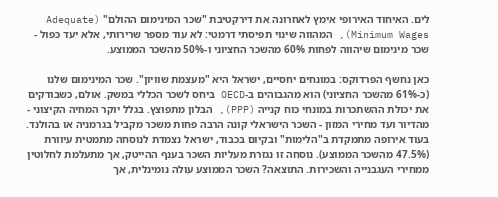לים. האיחוד האירופי אימץ לאחרונה את דירקטיבת "שכר המינימום ההולם" (Adequate Minimum Wages), המהווה שינוי תפיסתי דרמטי: לא עוד מספר שרירותי, אלא יעד כפול - שכר מינימום שיהווה לפחות 60% מהשכר החציוני ו-50% מהשכר הממוצע.

כאן נחשף הפרדוקס: במונחים יחסיים, ישראל היא "מעצמת שוויון". שכר המינימום שלנו (כ-61% מהשכר החציוני) הוא מהגבוהים ב-OECD ביחס לשכר הכללי במשק. אולם, כשבודקים את יכולת ההשתכרות במונחי כוח קנייה (PPP), הבלון מתפוצץ. בגלל יוקר המחיה הקיצוני - מהדיור ועד מחירי המזון - השכר הישראלי קונה הרבה פחות משכר מקביל בגרמניה או בהולנד. בעוד אירופה מתמקדת ב"הלימות" ובקיום בכבוד, ישראל נצמדת לנוסחה מתמטית עיוורת (47.5% מהשכר הממוצע). נוסחה זו נגזרת מעליות השכר בענף ההייטק, אך מתעלמת לחלוטין ממחירי העגבנייה והשכירות. התוצאה? השכר הממוצע עולה נומינלית, אך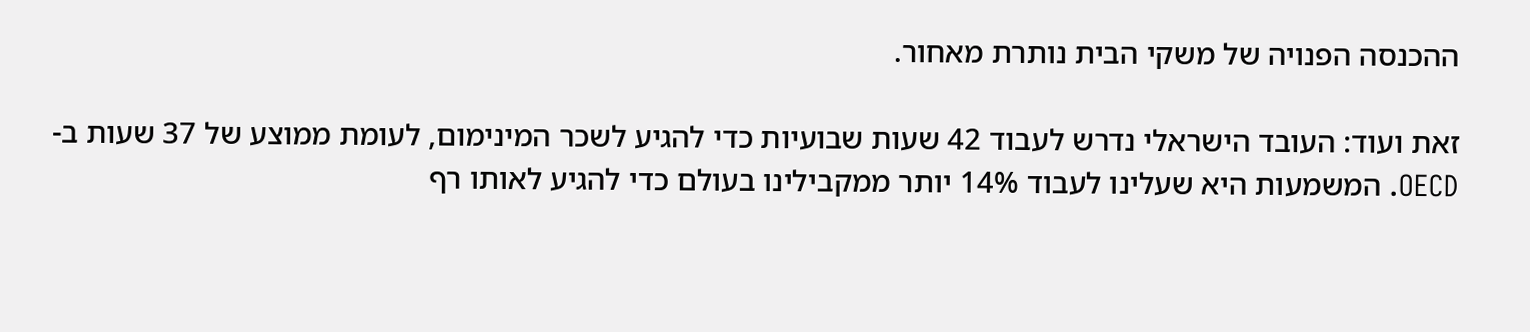ההכנסה הפנויה של משקי הבית נותרת מאחור.

זאת ועוד: העובד הישראלי נדרש לעבוד 42 שעות שבועיות כדי להגיע לשכר המינימום, לעומת ממוצע של 37 שעות ב-OECD. המשמעות היא שעלינו לעבוד 14% יותר ממקבילינו בעולם כדי להגיע לאותו רף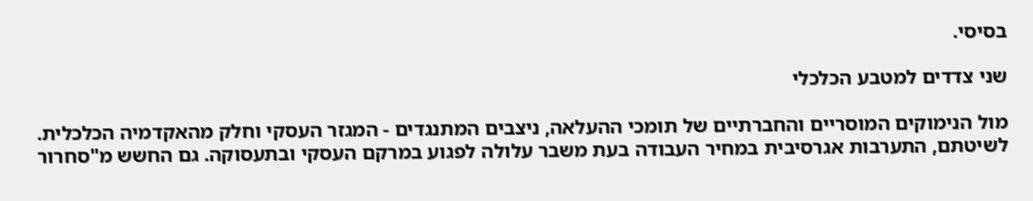בסיסי.

שני צדדים למטבע הכלכלי

מול הנימוקים המוסריים והחברתיים של תומכי ההעלאה, ניצבים המתנגדים - המגזר העסקי וחלק מהאקדמיה הכלכלית. לשיטתם, התערבות אגרסיבית במחיר העבודה בעת משבר עלולה לפגוע במרקם העסקי ובתעסוקה. גם החשש מ"סחרור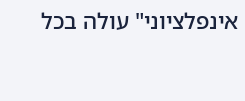אינפלציוני" עולה בכל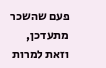פעם שהשכר מתעדכן, וזאת למרות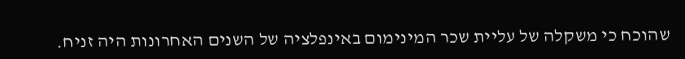שהוכח כי משקלה של עליית שכר המינימום באינפלציה של השנים האחרונות היה זניח.